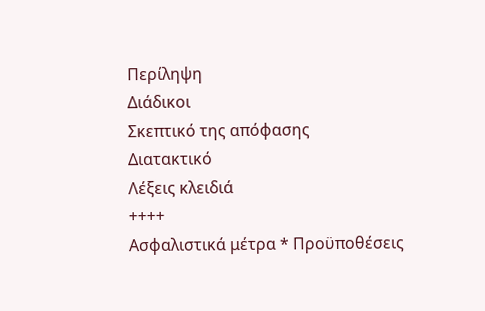Περίληψη
Διάδικοι
Σκεπτικό της απόφασης
Διατακτικό
Λέξεις κλειδιά
++++
Ασφαλιστικά μέτρα * Προϋποθέσεις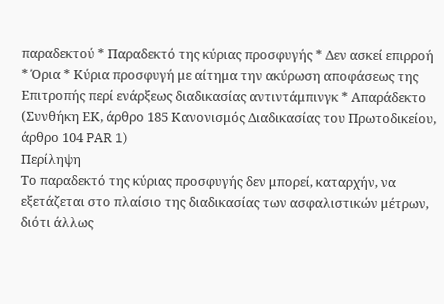παραδεκτού * Παραδεκτό της κύριας προσφυγής * Δεν ασκεί επιρροή * Όρια * Κύρια προσφυγή με αίτημα την ακύρωση αποφάσεως της Επιτροπής περί ενάρξεως διαδικασίας αντιντάμπινγκ * Απαράδεκτο
(Συνθήκη ΕΚ, άρθρο 185 Κανονισμός Διαδικασίας του Πρωτοδικείου, άρθρο 104 PAR 1)
Περίληψη
Το παραδεκτό της κύριας προσφυγής δεν μπορεί, καταρχήν, να εξετάζεται στο πλαίσιο της διαδικασίας των ασφαλιστικών μέτρων, διότι άλλως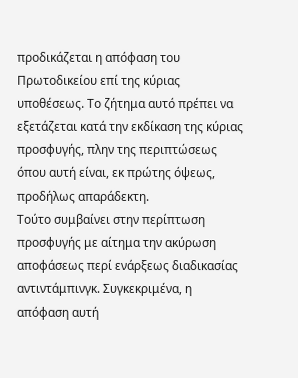προδικάζεται η απόφαση του Πρωτοδικείου επί της κύριας υποθέσεως. Το ζήτημα αυτό πρέπει να εξετάζεται κατά την εκδίκαση της κύριας προσφυγής, πλην της περιπτώσεως όπου αυτή είναι, εκ πρώτης όψεως, προδήλως απαράδεκτη.
Τούτο συμβαίνει στην περίπτωση προσφυγής με αίτημα την ακύρωση αποφάσεως περί ενάρξεως διαδικασίας αντιντάμπινγκ. Συγκεκριμένα, η απόφαση αυτή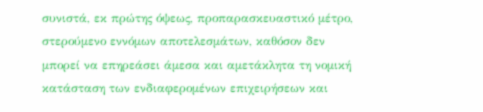συνιστά, εκ πρώτης όψεως, προπαρασκευαστικό μέτρο, στερούμενο εννόμων αποτελεσμάτων, καθόσον δεν μπορεί να επηρεάσει άμεσα και αμετάκλητα τη νομική κατάσταση των ενδιαφερομένων επιχειρήσεων και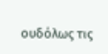ουδόλως τις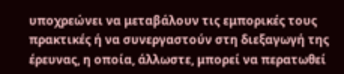υποχρεώνει να μεταβάλουν τις εμπορικές τους πρακτικές ή να συνεργαστούν στη διεξαγωγή της έρευνας, η οποία, άλλωστε, μπορεί να περατωθεί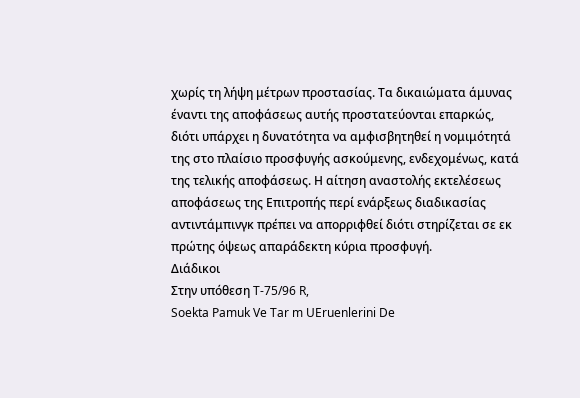χωρίς τη λήψη μέτρων προστασίας. Τα δικαιώματα άμυνας έναντι της αποφάσεως αυτής προστατεύονται επαρκώς, διότι υπάρχει η δυνατότητα να αμφισβητηθεί η νομιμότητά της στο πλαίσιο προσφυγής ασκούμενης, ενδεχομένως, κατά της τελικής αποφάσεως. Η αίτηση αναστολής εκτελέσεως αποφάσεως της Επιτροπής περί ενάρξεως διαδικασίας αντιντάμπινγκ πρέπει να απορριφθεί διότι στηρίζεται σε εκ πρώτης όψεως απαράδεκτη κύρια προσφυγή.
Διάδικοι
Στην υπόθεση T-75/96 R,
Soekta Pamuk Ve Tar m UEruenlerini De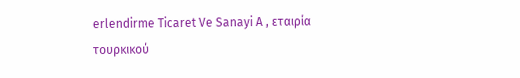erlendirme Ticaret Ve Sanayi A , εταιρία τουρκικού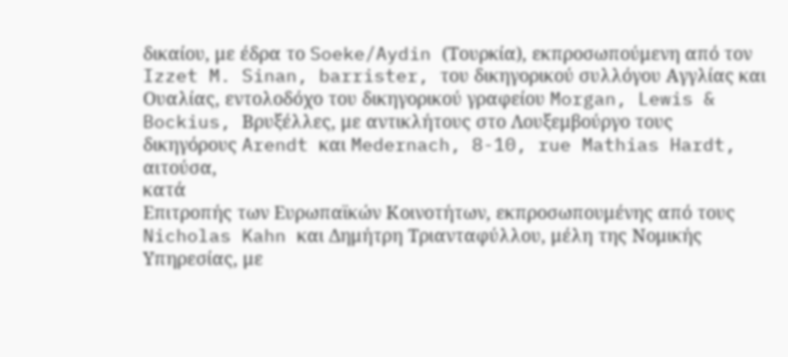δικαίου, με έδρα το Soeke/Aydin (Τουρκία), εκπροσωπούμενη από τον Izzet M. Sinan, barrister, του δικηγορικού συλλόγου Αγγλίας και Ουαλίας, εντολοδόχο του δικηγορικού γραφείου Morgan, Lewis & Bockius, Βρυξέλλες, με αντικλήτους στο Λουξεμβούργο τους δικηγόρους Arendt και Medernach, 8-10, rue Mathias Hardt,
αιτούσα,
κατά
Επιτροπής των Ευρωπαϊκών Κοινοτήτων, εκπροσωπουμένης από τους Nicholas Kahn και Δημήτρη Τριανταφύλλου, μέλη της Νομικής Υπηρεσίας, με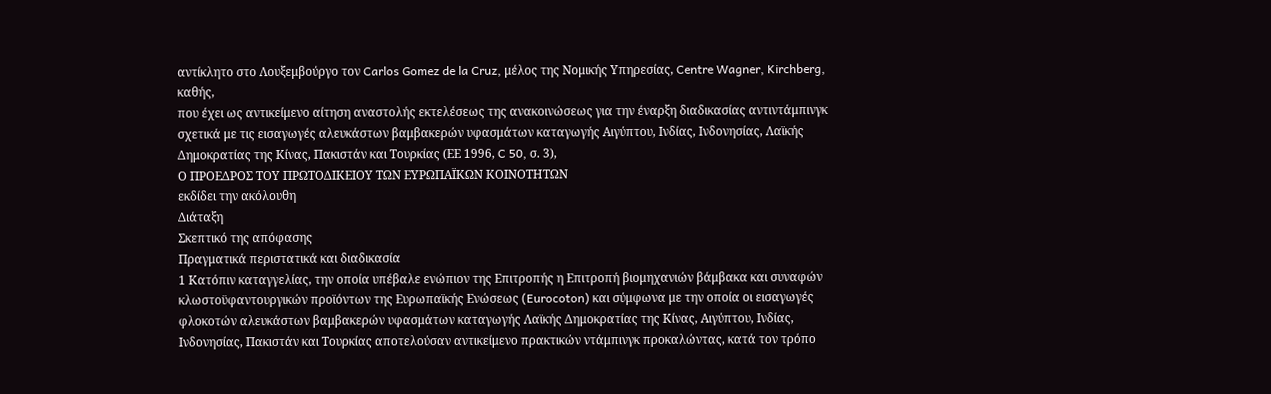αντίκλητο στο Λουξεμβούργο τον Carlos Gomez de la Cruz, μέλος της Νομικής Υπηρεσίας, Centre Wagner, Kirchberg,
καθής,
που έχει ως αντικείμενο αίτηση αναστολής εκτελέσεως της ανακοινώσεως για την έναρξη διαδικασίας αντιντάμπινγκ σχετικά με τις εισαγωγές αλευκάστων βαμβακερών υφασμάτων καταγωγής Αιγύπτου, Ινδίας, Ινδονησίας, Λαϊκής Δημοκρατίας της Κίνας, Πακιστάν και Τουρκίας (ΕΕ 1996, C 50, σ. 3),
Ο ΠΡΟΕΔΡΟΣ ΤΟΥ ΠΡΩΤΟΔΙΚΕΙΟΥ ΤΩΝ ΕΥΡΩΠΑΪΚΩΝ ΚΟΙΝΟΤΗΤΩΝ
εκδίδει την ακόλουθη
Διάταξη
Σκεπτικό της απόφασης
Πραγματικά περιστατικά και διαδικασία
1 Κατόπιν καταγγελίας, την οποία υπέβαλε ενώπιον της Επιτροπής η Επιτροπή βιομηχανιών βάμβακα και συναφών κλωστοϋφαντουργικών προϊόντων της Ευρωπαϊκής Ενώσεως (Eurocoton) και σύμφωνα με την οποία οι εισαγωγές φλοκοτών αλευκάστων βαμβακερών υφασμάτων καταγωγής Λαϊκής Δημοκρατίας της Κίνας, Αιγύπτου, Ινδίας, Ινδονησίας, Πακιστάν και Τουρκίας αποτελούσαν αντικείμενο πρακτικών ντάμπινγκ προκαλώντας, κατά τον τρόπο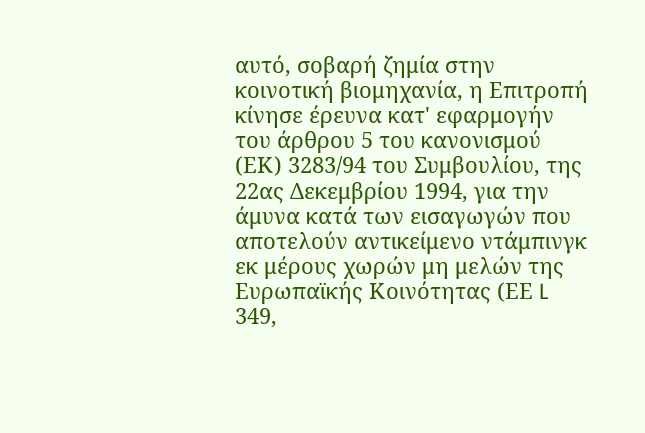αυτό, σοβαρή ζημία στην κοινοτική βιομηχανία, η Επιτροπή κίνησε έρευνα κατ' εφαρμογήν του άρθρου 5 του κανονισμού (ΕΚ) 3283/94 του Συμβουλίου, της 22ας Δεκεμβρίου 1994, για την άμυνα κατά των εισαγωγών που αποτελούν αντικείμενο ντάμπινγκ εκ μέρους χωρών μη μελών της Ευρωπαϊκής Κοινότητας (ΕΕ L 349,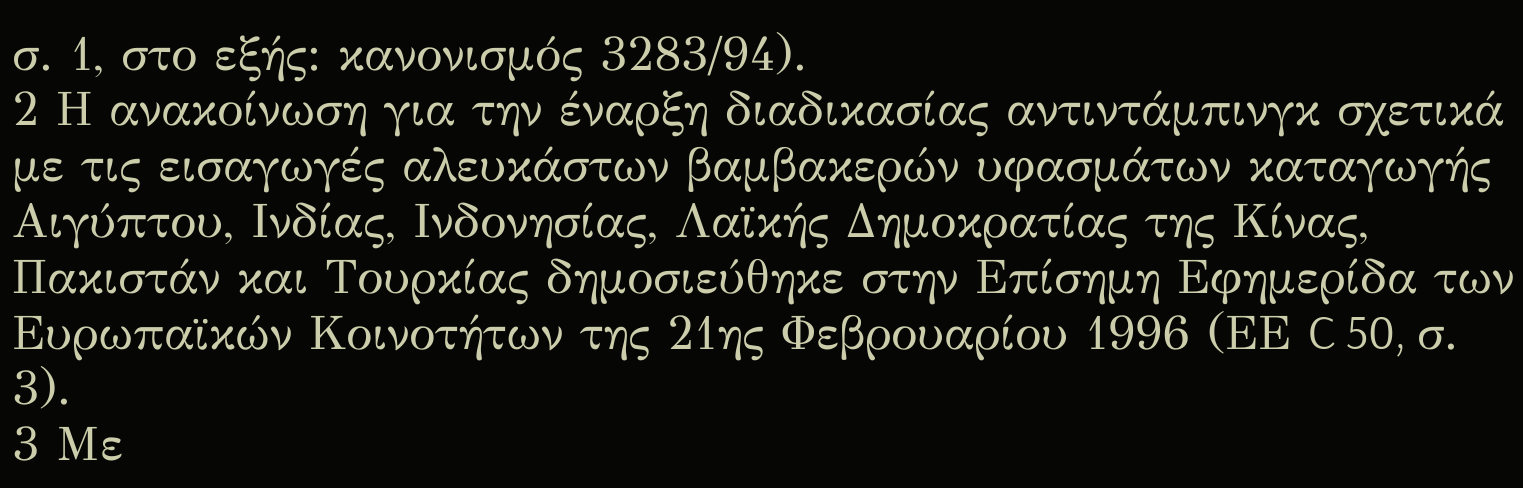σ. 1, στο εξής: κανονισμός 3283/94).
2 Η ανακοίνωση για την έναρξη διαδικασίας αντιντάμπινγκ σχετικά με τις εισαγωγές αλευκάστων βαμβακερών υφασμάτων καταγωγής Αιγύπτου, Ινδίας, Ινδονησίας, Λαϊκής Δημοκρατίας της Κίνας, Πακιστάν και Τουρκίας δημοσιεύθηκε στην Επίσημη Εφημερίδα των Ευρωπαϊκών Κοινοτήτων της 21ης Φεβρουαρίου 1996 (ΕΕ C 50, σ. 3).
3 Με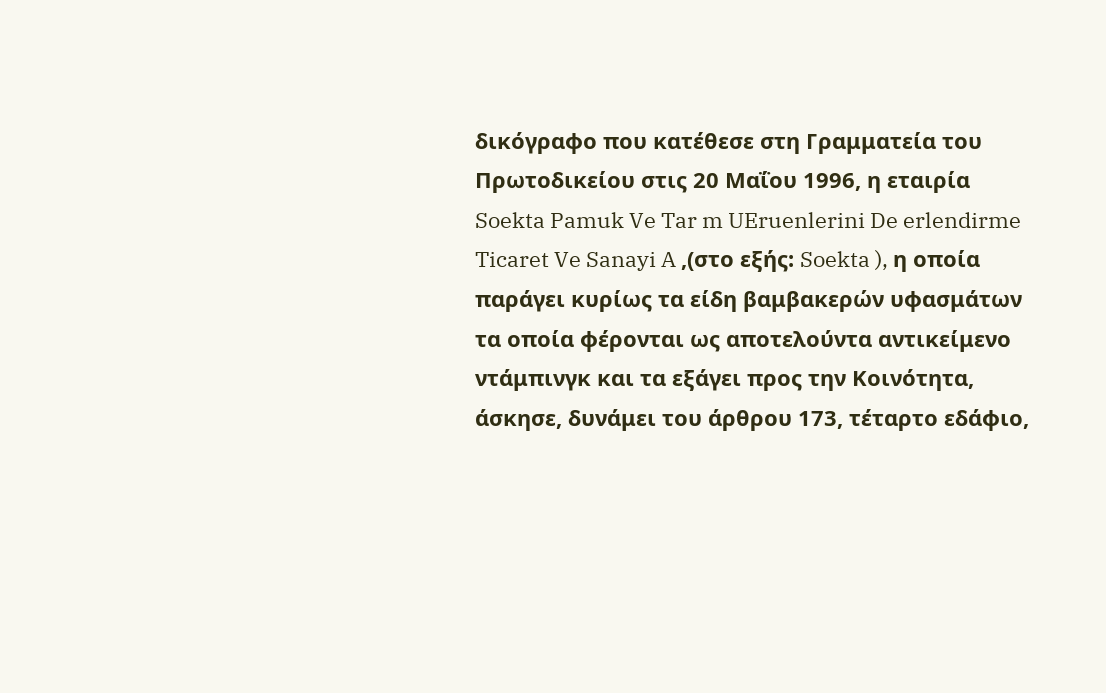δικόγραφο που κατέθεσε στη Γραμματεία του Πρωτοδικείου στις 20 Μαΐου 1996, η εταιρία Soekta Pamuk Ve Tar m UEruenlerini De erlendirme Ticaret Ve Sanayi A ,(στο εξής: Soekta ), η οποία παράγει κυρίως τα είδη βαμβακερών υφασμάτων τα οποία φέρονται ως αποτελούντα αντικείμενο ντάμπινγκ και τα εξάγει προς την Κοινότητα, άσκησε, δυνάμει του άρθρου 173, τέταρτο εδάφιο,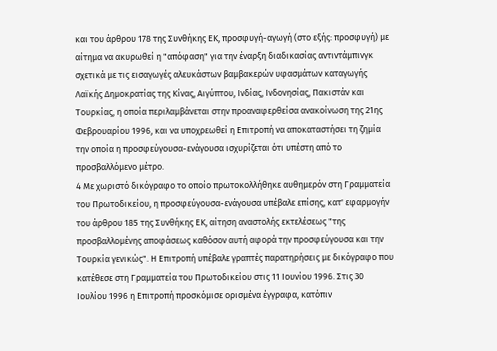και του άρθρου 178 της Συνθήκης ΕΚ, προσφυγή-αγωγή (στο εξής: προσφυγή) με αίτημα να ακυρωθεί η "απόφαση" για την έναρξη διαδικασίας αντιντάμπινγκ σχετικά με τις εισαγωγές αλευκάστων βαμβακερών υφασμάτων καταγωγής Λαϊκής Δημοκρατίας της Κίνας, Αιγύπτου, Ινδίας, Ινδονησίας, Πακιστάν και Τουρκίας, η οποία περιλαμβάνεται στην προαναφερθείσα ανακοίνωση της 21ης Φεβρουαρίου 1996, και να υποχρεωθεί η Επιτροπή να αποκαταστήσει τη ζημία την οποία η προσφεύγουσα-ενάγουσα ισχυρίζεται ότι υπέστη από το προσβαλλόμενο μέτρο.
4 Με χωριστό δικόγραφο το οποίο πρωτοκολλήθηκε αυθημερόν στη Γραμματεία του Πρωτοδικείου, η προσφεύγουσα-ενάγουσα υπέβαλε επίσης, κατ' εφαρμογήν του άρθρου 185 της Συνθήκης ΕΚ, αίτηση αναστολής εκτελέσεως "της προσβαλλομένης αποφάσεως καθόσον αυτή αφορά την προσφεύγουσα και την Τουρκία γενικώς". Η Επιτροπή υπέβαλε γραπτές παρατηρήσεις με δικόγραφο που κατέθεσε στη Γραμματεία του Πρωτοδικείου στις 11 Ιουνίου 1996. Στις 30 Ιουλίου 1996 η Επιτροπή προσκόμισε ορισμένα έγγραφα, κατόπιν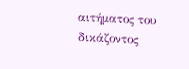αιτήματος του δικάζοντος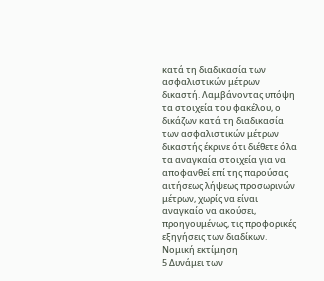κατά τη διαδικασία των ασφαλιστικών μέτρων δικαστή. Λαμβάνοντας υπόψη τα στοιχεία του φακέλου, ο δικάζων κατά τη διαδικασία των ασφαλιστικών μέτρων δικαστής έκρινε ότι διέθετε όλα τα αναγκαία στοιχεία για να αποφανθεί επί της παρούσας αιτήσεως λήψεως προσωρινών μέτρων, χωρίς να είναι αναγκαίο να ακούσει, προηγουμένως, τις προφορικές εξηγήσεις των διαδίκων.
Νομική εκτίμηση
5 Δυνάμει των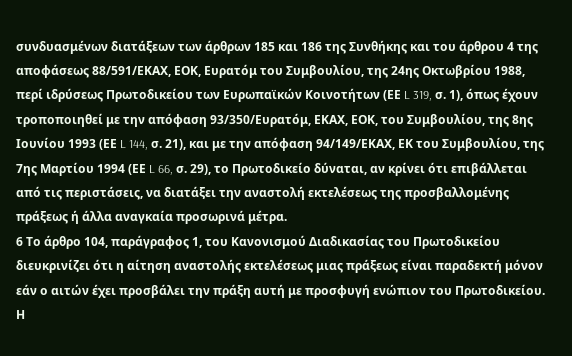συνδυασμένων διατάξεων των άρθρων 185 και 186 της Συνθήκης και του άρθρου 4 της αποφάσεως 88/591/ΕΚΑΧ, ΕΟΚ, Ευρατόμ του Συμβουλίου, της 24ης Οκτωβρίου 1988, περί ιδρύσεως Πρωτοδικείου των Ευρωπαϊκών Κοινοτήτων (ΕΕ L 319, σ. 1), όπως έχουν τροποποιηθεί με την απόφαση 93/350/Ευρατόμ, ΕΚΑΧ, ΕΟΚ, του Συμβουλίου, της 8ης Ιουνίου 1993 (ΕΕ L 144, σ. 21), και με την απόφαση 94/149/ΕΚΑΧ, ΕΚ του Συμβουλίου, της 7ης Μαρτίου 1994 (ΕΕ L 66, σ. 29), το Πρωτοδικείο δύναται, αν κρίνει ότι επιβάλλεται από τις περιστάσεις, να διατάξει την αναστολή εκτελέσεως της προσβαλλομένης πράξεως ή άλλα αναγκαία προσωρινά μέτρα.
6 Το άρθρο 104, παράγραφος 1, του Κανονισμού Διαδικασίας του Πρωτοδικείου διευκρινίζει ότι η αίτηση αναστολής εκτελέσεως μιας πράξεως είναι παραδεκτή μόνον εάν ο αιτών έχει προσβάλει την πράξη αυτή με προσφυγή ενώπιον του Πρωτοδικείου. Η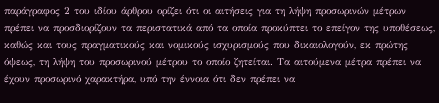παράγραφος 2 του ιδίου άρθρου ορίζει ότι οι αιτήσεις για τη λήψη προσωρινών μέτρων πρέπει να προσδιορίζουν τα περιστατικά από τα οποία προκύπτει το επείγον της υποθέσεως, καθώς και τους πραγματικούς και νομικούς ισχυρισμούς που δικαιολογούν, εκ πρώτης όψεως, τη λήψη του προσωρινού μέτρου το οποίο ζητείται. Τα αιτούμενα μέτρα πρέπει να έχουν προσωρινό χαρακτήρα, υπό την έννοια ότι δεν πρέπει να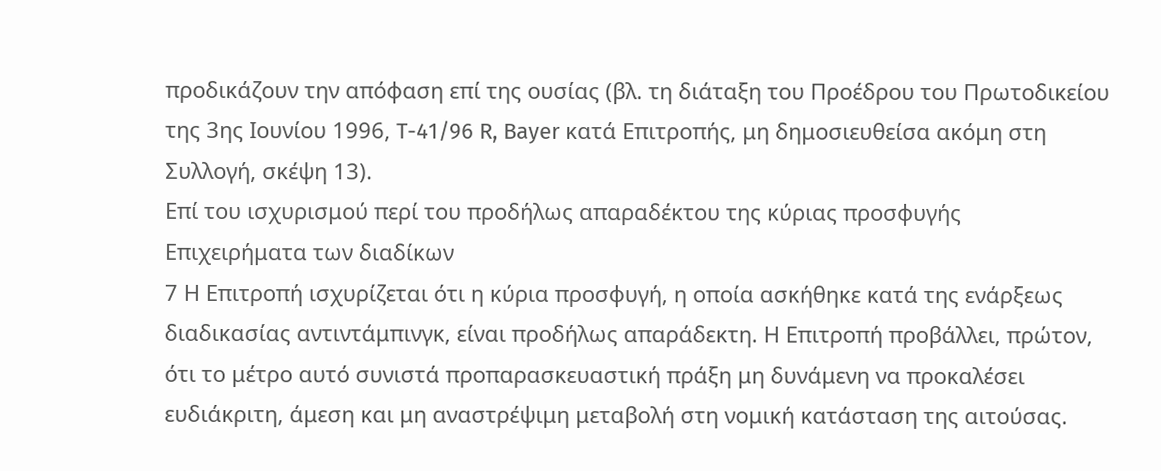προδικάζουν την απόφαση επί της ουσίας (βλ. τη διάταξη του Προέδρου του Πρωτοδικείου της 3ης Ιουνίου 1996, T-41/96 R, Bayer κατά Επιτροπής, μη δημοσιευθείσα ακόμη στη Συλλογή, σκέψη 13).
Επί του ισχυρισμού περί του προδήλως απαραδέκτου της κύριας προσφυγής
Επιχειρήματα των διαδίκων
7 Η Επιτροπή ισχυρίζεται ότι η κύρια προσφυγή, η οποία ασκήθηκε κατά της ενάρξεως διαδικασίας αντιντάμπινγκ, είναι προδήλως απαράδεκτη. Η Επιτροπή προβάλλει, πρώτον, ότι το μέτρο αυτό συνιστά προπαρασκευαστική πράξη μη δυνάμενη να προκαλέσει ευδιάκριτη, άμεση και μη αναστρέψιμη μεταβολή στη νομική κατάσταση της αιτούσας.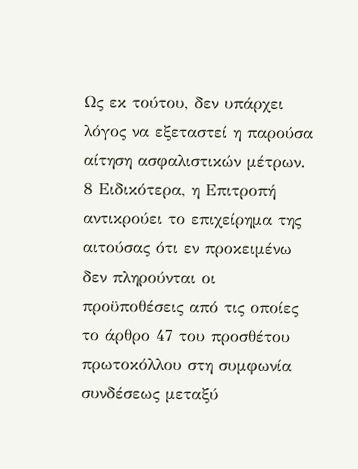Ως εκ τούτου, δεν υπάρχει λόγος να εξεταστεί η παρούσα αίτηση ασφαλιστικών μέτρων.
8 Ειδικότερα, η Επιτροπή αντικρούει το επιχείρημα της αιτούσας ότι εν προκειμένω δεν πληρούνται οι προϋποθέσεις από τις οποίες το άρθρο 47 του προσθέτου πρωτοκόλλου στη συμφωνία συνδέσεως μεταξύ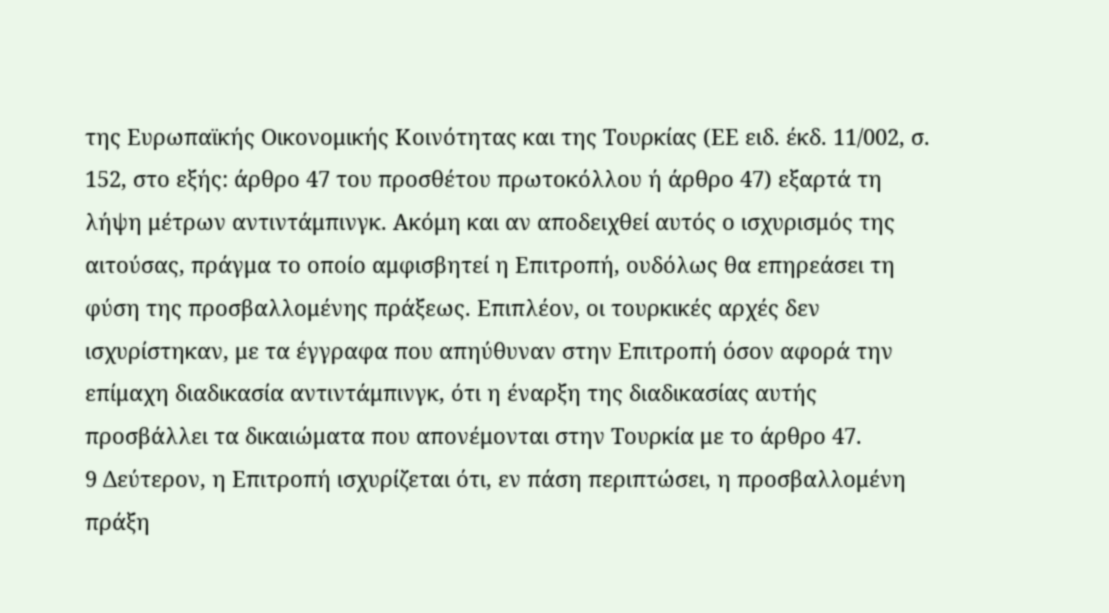της Ευρωπαϊκής Οικονομικής Κοινότητας και της Τουρκίας (ΕΕ ειδ. έκδ. 11/002, σ. 152, στο εξής: άρθρο 47 του προσθέτου πρωτοκόλλου ή άρθρο 47) εξαρτά τη λήψη μέτρων αντιντάμπινγκ. Ακόμη και αν αποδειχθεί αυτός ο ισχυρισμός της αιτούσας, πράγμα το οποίο αμφισβητεί η Επιτροπή, ουδόλως θα επηρεάσει τη φύση της προσβαλλομένης πράξεως. Επιπλέον, οι τουρκικές αρχές δεν ισχυρίστηκαν, με τα έγγραφα που απηύθυναν στην Επιτροπή όσον αφορά την επίμαχη διαδικασία αντιντάμπινγκ, ότι η έναρξη της διαδικασίας αυτής προσβάλλει τα δικαιώματα που απονέμονται στην Τουρκία με το άρθρο 47.
9 Δεύτερον, η Επιτροπή ισχυρίζεται ότι, εν πάση περιπτώσει, η προσβαλλομένη πράξη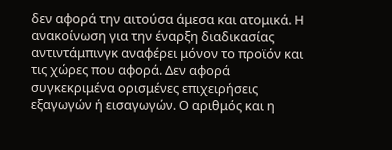δεν αφορά την αιτούσα άμεσα και ατομικά. Η ανακοίνωση για την έναρξη διαδικασίας αντιντάμπινγκ αναφέρει μόνον το προϊόν και τις χώρες που αφορά. Δεν αφορά συγκεκριμένα ορισμένες επιχειρήσεις εξαγωγών ή εισαγωγών. Ο αριθμός και η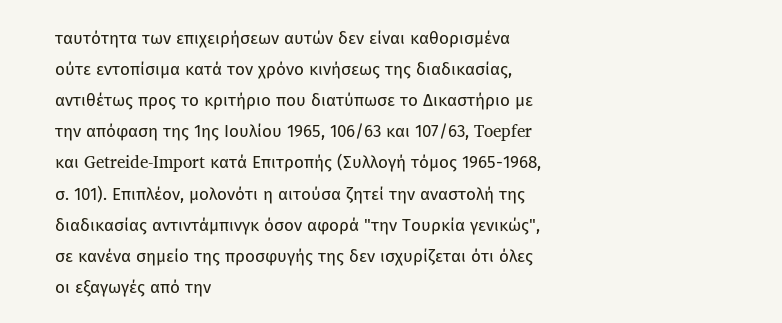ταυτότητα των επιχειρήσεων αυτών δεν είναι καθορισμένα ούτε εντοπίσιμα κατά τον χρόνο κινήσεως της διαδικασίας, αντιθέτως προς το κριτήριο που διατύπωσε το Δικαστήριο με την απόφαση της 1ης Ιουλίου 1965, 106/63 και 107/63, Toepfer και Getreide-Import κατά Επιτροπής (Συλλογή τόμος 1965-1968, σ. 101). Επιπλέον, μολονότι η αιτούσα ζητεί την αναστολή της διαδικασίας αντιντάμπινγκ όσον αφορά "την Τουρκία γενικώς", σε κανένα σημείο της προσφυγής της δεν ισχυρίζεται ότι όλες οι εξαγωγές από την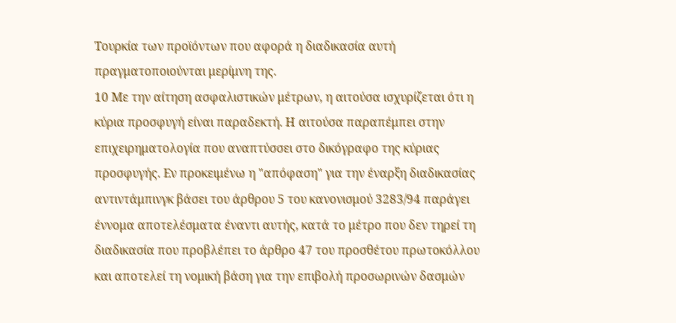Τουρκία των προϊόντων που αφορά η διαδικασία αυτή πραγματοποιούνται μερίμνη της.
10 Με την αίτηση ασφαλιστικών μέτρων, η αιτούσα ισχυρίζεται ότι η κύρια προσφυγή είναι παραδεκτή. Η αιτούσα παραπέμπει στην επιχειρηματολογία που αναπτύσσει στο δικόγραφο της κύριας προσφυγής. Εν προκειμένω η "απόφαση" για την έναρξη διαδικασίας αντιντάμπινγκ βάσει του άρθρου 5 του κανονισμού 3283/94 παράγει έννομα αποτελέσματα έναντι αυτής, κατά το μέτρο που δεν τηρεί τη διαδικασία που προβλέπει το άρθρο 47 του προσθέτου πρωτοκόλλου και αποτελεί τη νομική βάση για την επιβολή προσωρινών δασμών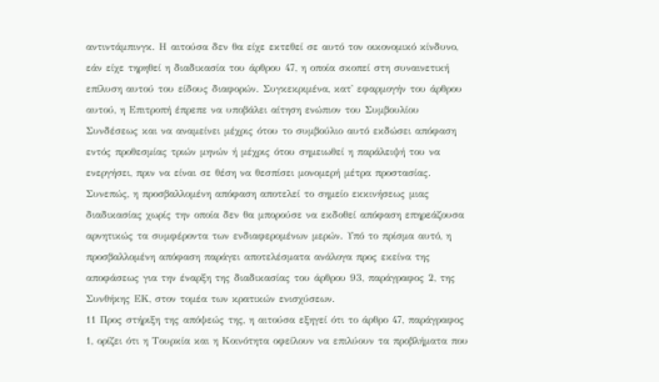αντιντάμπινγκ. Η αιτούσα δεν θα είχε εκτεθεί σε αυτό τον οικονομικό κίνδυνο, εάν είχε τηρηθεί η διαδικασία του άρθρου 47, η οποία σκοπεί στη συναινετική επίλυση αυτού του είδους διαφορών. Συγκεκριμένα, κατ' εφαρμογήν του άρθρου αυτού, η Επιτροπή έπρεπε να υποβάλει αίτηση ενώπιον του Συμβουλίου Συνδέσεως και να αναμείνει μέχρις ότου το συμβούλιο αυτό εκδώσει απόφαση εντός προθεσμίας τριών μηνών ή μέχρις ότου σημειωθεί η παράλειψή του να ενεργήσει, πριν να είναι σε θέση να θεσπίσει μονομερή μέτρα προστασίας. Συνεπώς, η προσβαλλομένη απόφαση αποτελεί το σημείο εκκινήσεως μιας διαδικασίας χωρίς την οποία δεν θα μπορούσε να εκδοθεί απόφαση επηρεάζουσα αρνητικώς τα συμφέροντα των ενδιαφερομένων μερών. Υπό το πρίσμα αυτό, η προσβαλλομένη απόφαση παράγει αποτελέσματα ανάλογα προς εκείνα της αποφάσεως για την έναρξη της διαδικασίας του άρθρου 93, παράγραφος 2, της Συνθήκης ΕΚ, στον τομέα των κρατικών ενισχύσεων.
11 Προς στήριξη της απόψεώς της, η αιτούσα εξηγεί ότι το άρθρο 47, παράγραφος 1, ορίζει ότι η Τουρκία και η Κοινότητα οφείλουν να επιλύουν τα προβλήματα που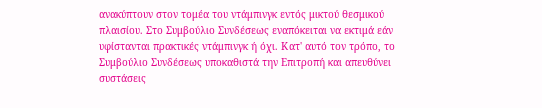ανακύπτουν στον τομέα του ντάμπινγκ εντός μικτού θεσμικού πλαισίου. Στο Συμβούλιο Συνδέσεως εναπόκειται να εκτιμά εάν υφίστανται πρακτικές ντάμπινγκ ή όχι. Κατ' αυτό τον τρόπο, το Συμβούλιο Συνδέσεως υποκαθιστά την Επιτροπή και απευθύνει συστάσεις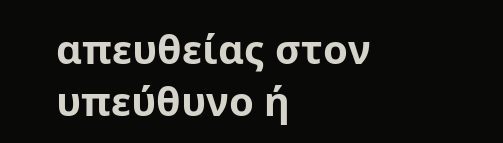απευθείας στον υπεύθυνο ή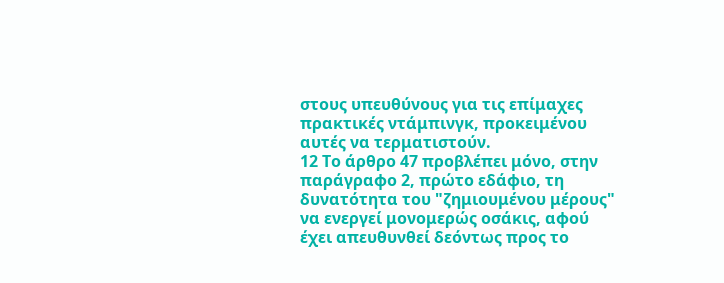στους υπευθύνους για τις επίμαχες πρακτικές ντάμπινγκ, προκειμένου αυτές να τερματιστούν.
12 Το άρθρο 47 προβλέπει μόνο, στην παράγραφο 2, πρώτο εδάφιο, τη δυνατότητα του "ζημιουμένου μέρους" να ενεργεί μονομερώς οσάκις, αφού έχει απευθυνθεί δεόντως προς το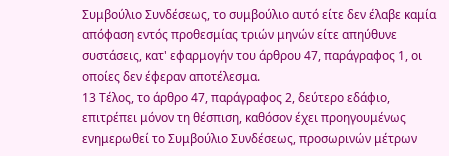Συμβούλιο Συνδέσεως, το συμβούλιο αυτό είτε δεν έλαβε καμία απόφαση εντός προθεσμίας τριών μηνών είτε απηύθυνε συστάσεις, κατ' εφαρμογήν του άρθρου 47, παράγραφος 1, οι οποίες δεν έφεραν αποτέλεσμα.
13 Τέλος, το άρθρο 47, παράγραφος 2, δεύτερο εδάφιο, επιτρέπει μόνον τη θέσπιση, καθόσον έχει προηγουμένως ενημερωθεί το Συμβούλιο Συνδέσεως, προσωρινών μέτρων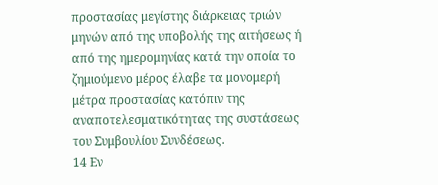προστασίας μεγίστης διάρκειας τριών μηνών από της υποβολής της αιτήσεως ή από της ημερομηνίας κατά την οποία το ζημιούμενο μέρος έλαβε τα μονομερή μέτρα προστασίας κατόπιν της αναποτελεσματικότητας της συστάσεως του Συμβουλίου Συνδέσεως.
14 Εν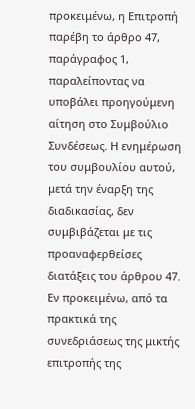προκειμένω, η Επιτροπή παρέβη το άρθρο 47, παράγραφος 1, παραλείποντας να υποβάλει προηγούμενη αίτηση στο Συμβούλιο Συνδέσεως. Η ενημέρωση του συμβουλίου αυτού, μετά την έναρξη της διαδικασίας, δεν συμβιβάζεται με τις προαναφερθείσες διατάξεις του άρθρου 47. Εν προκειμένω, από τα πρακτικά της συνεδριάσεως της μικτής επιτροπής της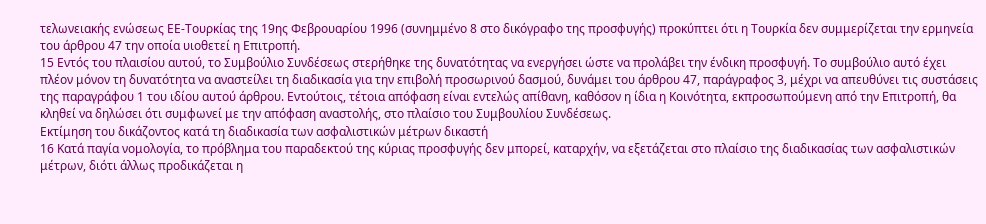τελωνειακής ενώσεως ΕΕ-Τουρκίας της 19ης Φεβρουαρίου 1996 (συνημμένο 8 στο δικόγραφο της προσφυγής) προκύπτει ότι η Τουρκία δεν συμμερίζεται την ερμηνεία του άρθρου 47 την οποία υιοθετεί η Επιτροπή.
15 Εντός του πλαισίου αυτού, το Συμβούλιο Συνδέσεως στερήθηκε της δυνατότητας να ενεργήσει ώστε να προλάβει την ένδικη προσφυγή. Το συμβούλιο αυτό έχει πλέον μόνον τη δυνατότητα να αναστείλει τη διαδικασία για την επιβολή προσωρινού δασμού, δυνάμει του άρθρου 47, παράγραφος 3, μέχρι να απευθύνει τις συστάσεις της παραγράφου 1 του ιδίου αυτού άρθρου. Εντούτοις, τέτοια απόφαση είναι εντελώς απίθανη, καθόσον η ίδια η Κοινότητα, εκπροσωπούμενη από την Επιτροπή, θα κληθεί να δηλώσει ότι συμφωνεί με την απόφαση αναστολής, στο πλαίσιο του Συμβουλίου Συνδέσεως.
Εκτίμηση του δικάζοντος κατά τη διαδικασία των ασφαλιστικών μέτρων δικαστή
16 Κατά παγία νομολογία, το πρόβλημα του παραδεκτού της κύριας προσφυγής δεν μπορεί, καταρχήν, να εξετάζεται στο πλαίσιο της διαδικασίας των ασφαλιστικών μέτρων, διότι άλλως προδικάζεται η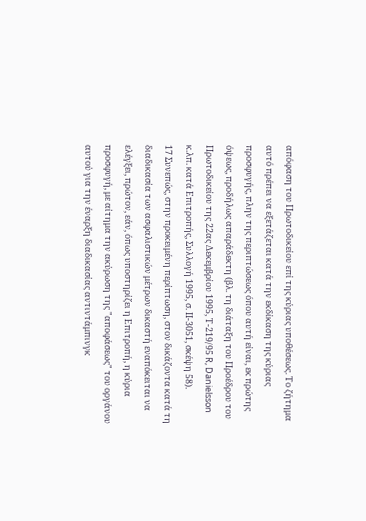απόφαση του Πρωτοδικείου επί της κύριας υποθέσεως. Το ζήτημα αυτό πρέπει να εξετάζεται κατά την εκδίκαση της κύριας προσφυγής, πλην της περιπτώσεως όπου αυτή είναι, εκ πρώτης όψεως, προδήλως απαράδεκτη (βλ. τη διάταξη του Προέδρου του Πρωτοδικείου της 22ας Δεκεμβρίου 1995, Τ-219/95 R, Danielsson κ.λπ. κατά Επιτροπής, Συλλογή 1995, σ. ΙΙ-3051, σκέψη 58).
17 Συνεπώς, στην προκειμένη περίπτωση, στον δικάζοντα κατά τη διαδικασία των ασφαλιστικών μέτρων δικαστή εναπόκειται να ελέγξει, πρώτον, εάν, όπως υποστηρίζει η Επιτροπή, η κύρια προσφυγή, με αίτημα την ακύρωση της "αποφάσεως" του οργάνου αυτού για την έναρξη διαδικασίας αντιντάμπινγκ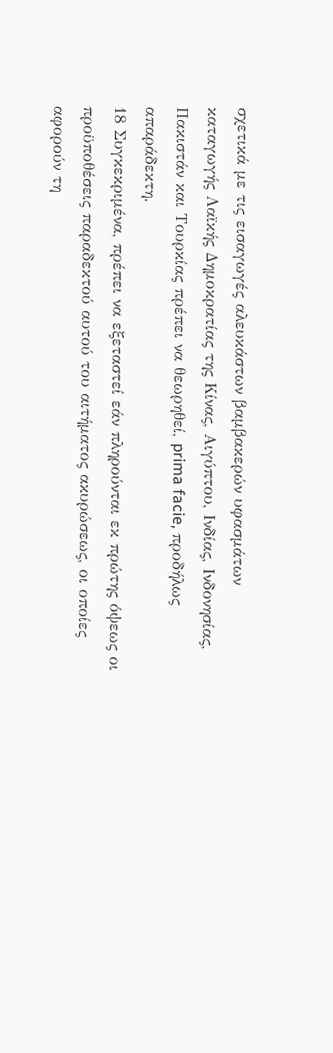σχετικά με τις εισαγωγές αλευκάστων βαμβακερών υφασμάτων καταγωγής Λαϊκής Δημοκρατίας της Κίνας, Αιγύπτου, Ινδίας, Ινδονησίας, Πακιστάν και Τουρκίας πρέπει να θεωρηθεί, prima facie, προδήλως απαράδεκτη.
18 Συγκεκριμένα, πρέπει να εξεταστεί εάν πληρούνται εκ πρώτης όψεως οι προϋποθέσεις παραδεκτού αυτού του αιτήματος ακυρώσεως, οι οποίες αφορούν τη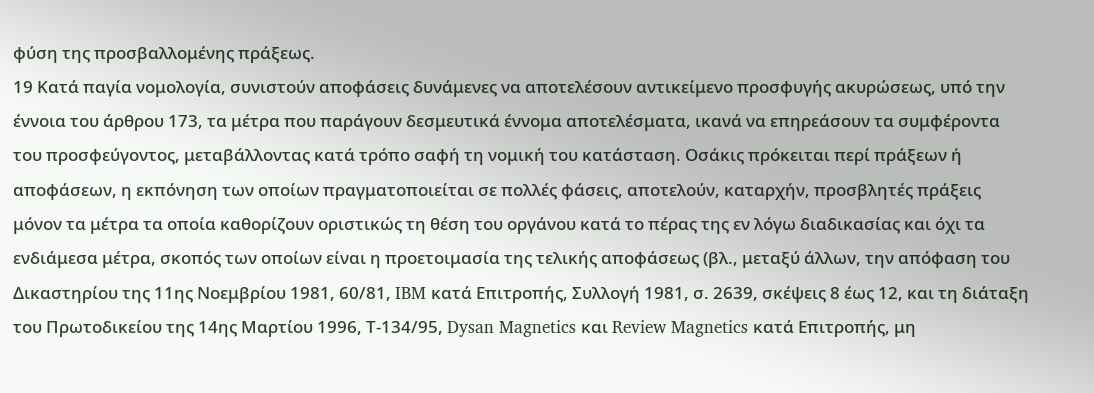φύση της προσβαλλομένης πράξεως.
19 Κατά παγία νομολογία, συνιστούν αποφάσεις δυνάμενες να αποτελέσουν αντικείμενο προσφυγής ακυρώσεως, υπό την έννοια του άρθρου 173, τα μέτρα που παράγουν δεσμευτικά έννομα αποτελέσματα, ικανά να επηρεάσουν τα συμφέροντα του προσφεύγοντος, μεταβάλλοντας κατά τρόπο σαφή τη νομική του κατάσταση. Οσάκις πρόκειται περί πράξεων ή αποφάσεων, η εκπόνηση των οποίων πραγματοποιείται σε πολλές φάσεις, αποτελούν, καταρχήν, προσβλητές πράξεις μόνον τα μέτρα τα οποία καθορίζουν οριστικώς τη θέση του οργάνου κατά το πέρας της εν λόγω διαδικασίας και όχι τα ενδιάμεσα μέτρα, σκοπός των οποίων είναι η προετοιμασία της τελικής αποφάσεως (βλ., μεταξύ άλλων, την απόφαση του Δικαστηρίου της 11ης Νοεμβρίου 1981, 60/81, IBM κατά Επιτροπής, Συλλογή 1981, σ. 2639, σκέψεις 8 έως 12, και τη διάταξη του Πρωτοδικείου της 14ης Μαρτίου 1996, Τ-134/95, Dysan Magnetics και Review Magnetics κατά Επιτροπής, μη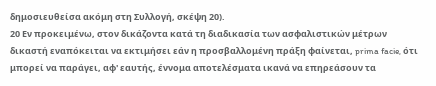δημοσιευθείσα ακόμη στη Συλλογή, σκέψη 20).
20 Εν προκειμένω, στον δικάζοντα κατά τη διαδικασία των ασφαλιστικών μέτρων δικαστή εναπόκειται να εκτιμήσει εάν η προσβαλλομένη πράξη φαίνεται, prima facie, ότι μπορεί να παράγει, αφ' εαυτής, έννομα αποτελέσματα ικανά να επηρεάσουν τα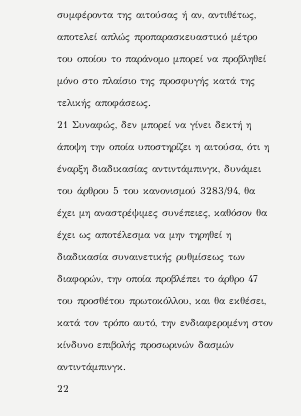συμφέροντα της αιτούσας ή αν, αντιθέτως, αποτελεί απλώς προπαρασκευαστικό μέτρο του οποίου το παράνομο μπορεί να προβληθεί μόνο στο πλαίσιο της προσφυγής κατά της τελικής αποφάσεως.
21 Συναφώς, δεν μπορεί να γίνει δεκτή η άποψη την οποία υποστηρίζει η αιτούσα, ότι η έναρξη διαδικασίας αντιντάμπινγκ, δυνάμει του άρθρου 5 του κανονισμού 3283/94, θα έχει μη αναστρέψιμες συνέπειες, καθόσον θα έχει ως αποτέλεσμα να μην τηρηθεί η διαδικασία συναινετικής ρυθμίσεως των διαφορών, την οποία προβλέπει το άρθρο 47 του προσθέτου πρωτοκόλλου, και θα εκθέσει, κατά τον τρόπο αυτό, την ενδιαφερομένη στον κίνδυνο επιβολής προσωρινών δασμών αντιντάμπινγκ.
22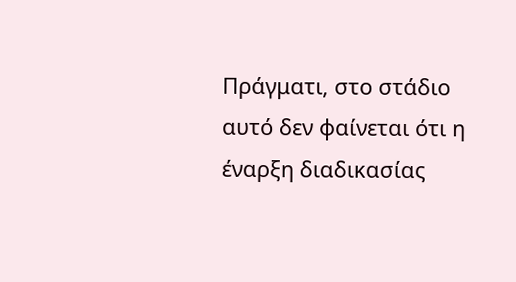Πράγματι, στο στάδιο αυτό δεν φαίνεται ότι η έναρξη διαδικασίας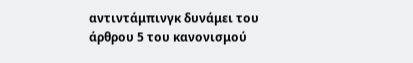αντιντάμπινγκ δυνάμει του άρθρου 5 του κανονισμού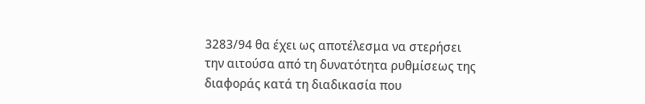3283/94 θα έχει ως αποτέλεσμα να στερήσει την αιτούσα από τη δυνατότητα ρυθμίσεως της διαφοράς κατά τη διαδικασία που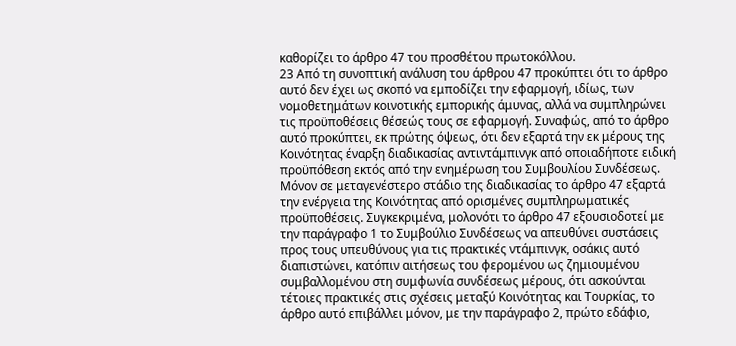καθορίζει το άρθρο 47 του προσθέτου πρωτοκόλλου.
23 Από τη συνοπτική ανάλυση του άρθρου 47 προκύπτει ότι το άρθρο αυτό δεν έχει ως σκοπό να εμποδίζει την εφαρμογή, ιδίως, των νομοθετημάτων κοινοτικής εμπορικής άμυνας, αλλά να συμπληρώνει τις προϋποθέσεις θέσεώς τους σε εφαρμογή. Συναφώς, από το άρθρο αυτό προκύπτει, εκ πρώτης όψεως, ότι δεν εξαρτά την εκ μέρους της Κοινότητας έναρξη διαδικασίας αντιντάμπινγκ από οποιαδήποτε ειδική προϋπόθεση εκτός από την ενημέρωση του Συμβουλίου Συνδέσεως. Μόνον σε μεταγενέστερο στάδιο της διαδικασίας το άρθρο 47 εξαρτά την ενέργεια της Κοινότητας από ορισμένες συμπληρωματικές προϋποθέσεις. Συγκεκριμένα, μολονότι το άρθρο 47 εξουσιοδοτεί με την παράγραφο 1 το Συμβούλιο Συνδέσεως να απευθύνει συστάσεις προς τους υπευθύνους για τις πρακτικές ντάμπινγκ, οσάκις αυτό διαπιστώνει, κατόπιν αιτήσεως του φερομένου ως ζημιουμένου συμβαλλομένου στη συμφωνία συνδέσεως μέρους, ότι ασκούνται τέτοιες πρακτικές στις σχέσεις μεταξύ Κοινότητας και Τουρκίας, το άρθρο αυτό επιβάλλει μόνον, με την παράγραφο 2, πρώτο εδάφιο,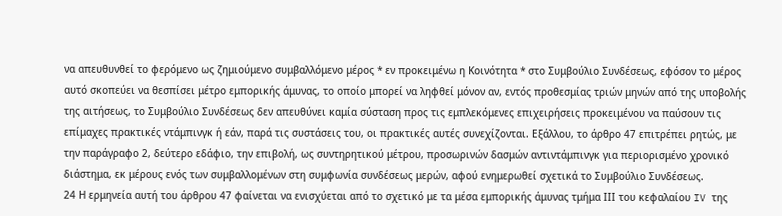να απευθυνθεί το φερόμενο ως ζημιούμενο συμβαλλόμενο μέρος * εν προκειμένω η Κοινότητα * στο Συμβούλιο Συνδέσεως, εφόσον το μέρος αυτό σκοπεύει να θεσπίσει μέτρο εμπορικής άμυνας, το οποίο μπορεί να ληφθεί μόνον αν, εντός προθεσμίας τριών μηνών από της υποβολής της αιτήσεως, το Συμβούλιο Συνδέσεως δεν απευθύνει καμία σύσταση προς τις εμπλεκόμενες επιχειρήσεις προκειμένου να παύσουν τις επίμαχες πρακτικές ντάμπινγκ ή εάν, παρά τις συστάσεις του, οι πρακτικές αυτές συνεχίζονται. Εξάλλου, το άρθρο 47 επιτρέπει ρητώς, με την παράγραφο 2, δεύτερο εδάφιο, την επιβολή, ως συντηρητικού μέτρου, προσωρινών δασμών αντιντάμπινγκ για περιορισμένο χρονικό διάστημα, εκ μέρους ενός των συμβαλλομένων στη συμφωνία συνδέσεως μερών, αφού ενημερωθεί σχετικά το Συμβούλιο Συνδέσεως.
24 Η ερμηνεία αυτή του άρθρου 47 φαίνεται να ενισχύεται από το σχετικό με τα μέσα εμπορικής άμυνας τμήμα ΙΙΙ του κεφαλαίου IV της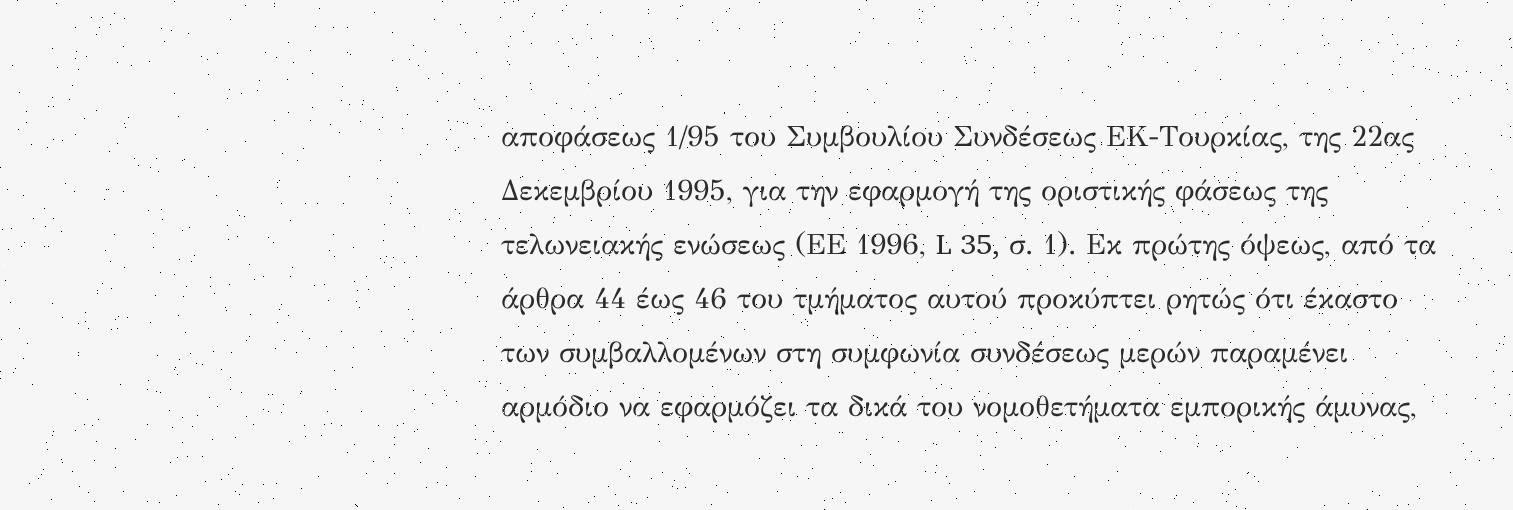αποφάσεως 1/95 του Συμβουλίου Συνδέσεως ΕΚ-Τουρκίας, της 22ας Δεκεμβρίου 1995, για την εφαρμογή της οριστικής φάσεως της τελωνειακής ενώσεως (ΕΕ 1996, L 35, σ. 1). Εκ πρώτης όψεως, από τα άρθρα 44 έως 46 του τμήματος αυτού προκύπτει ρητώς ότι έκαστο των συμβαλλομένων στη συμφωνία συνδέσεως μερών παραμένει αρμόδιο να εφαρμόζει τα δικά του νομοθετήματα εμπορικής άμυνας,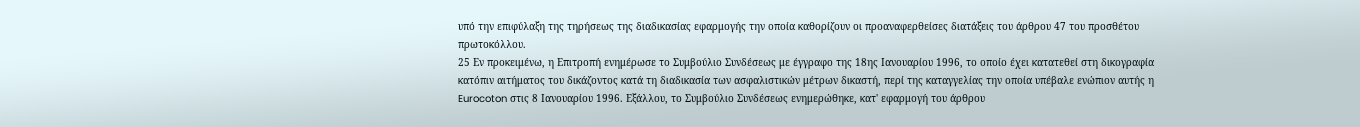υπό την επιφύλαξη της τηρήσεως της διαδικασίας εφαρμογής την οποία καθορίζουν οι προαναφερθείσες διατάξεις του άρθρου 47 του προσθέτου πρωτοκόλλου.
25 Εν προκειμένω, η Επιτροπή ενημέρωσε το Συμβούλιο Συνδέσεως με έγγραφο της 18ης Ιανουαρίου 1996, το οποίο έχει κατατεθεί στη δικογραφία κατόπιν αιτήματος του δικάζοντος κατά τη διαδικασία των ασφαλιστικών μέτρων δικαστή, περί της καταγγελίας την οποία υπέβαλε ενώπιον αυτής η Eurocoton στις 8 Ιανουαρίου 1996. Εξάλλου, το Συμβούλιο Συνδέσεως ενημερώθηκε, κατ' εφαρμογή του άρθρου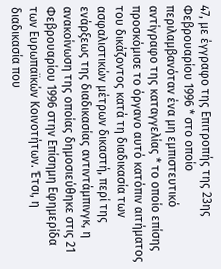47, με έγγραφο της Επιτροπής της 23ης Φεβρουαρίου 1996 * στο οποίο περιλαμβανόταν ένα μη εμπιστευτικό αντίγραφο της καταγγελίας * το οποίο επίσης προσκόμισε το όργανο αυτό κατόπιν αιτήματος του δικάζοντος κατά τη διαδικασία των ασφαλιστικών μέτρων δικαστή, περί της ενάρξεως της διαδικασίας αντιντάμπινγκ, η ανακοίνωση της οποίας δημοσιεύθηκε στις 21 Φεβρουαρίου 1996 στην Επίσημη Εφημερίδα των Ευρωπαϊκών Κοινοτήτων. Έτσι, η διαδικασία που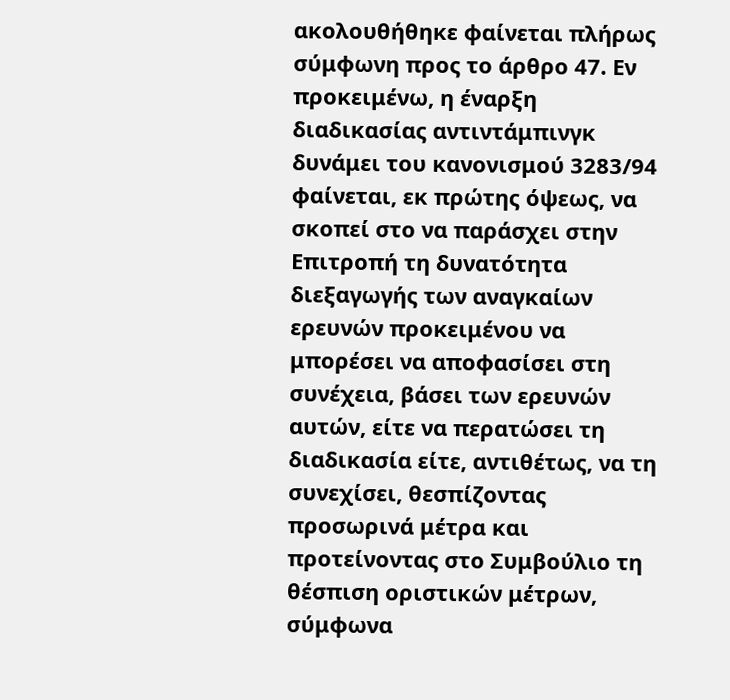ακολουθήθηκε φαίνεται πλήρως σύμφωνη προς το άρθρο 47. Εν προκειμένω, η έναρξη διαδικασίας αντιντάμπινγκ δυνάμει του κανονισμού 3283/94 φαίνεται, εκ πρώτης όψεως, να σκοπεί στο να παράσχει στην Επιτροπή τη δυνατότητα διεξαγωγής των αναγκαίων ερευνών προκειμένου να μπορέσει να αποφασίσει στη συνέχεια, βάσει των ερευνών αυτών, είτε να περατώσει τη διαδικασία είτε, αντιθέτως, να τη συνεχίσει, θεσπίζοντας προσωρινά μέτρα και προτείνοντας στο Συμβούλιο τη θέσπιση οριστικών μέτρων, σύμφωνα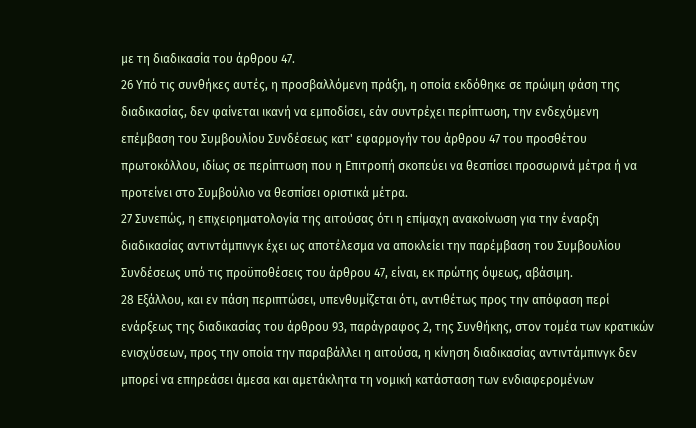με τη διαδικασία του άρθρου 47.
26 Υπό τις συνθήκες αυτές, η προσβαλλόμενη πράξη, η οποία εκδόθηκε σε πρώιμη φάση της διαδικασίας, δεν φαίνεται ικανή να εμποδίσει, εάν συντρέχει περίπτωση, την ενδεχόμενη επέμβαση του Συμβουλίου Συνδέσεως κατ' εφαρμογήν του άρθρου 47 του προσθέτου πρωτοκόλλου, ιδίως σε περίπτωση που η Επιτροπή σκοπεύει να θεσπίσει προσωρινά μέτρα ή να προτείνει στο Συμβούλιο να θεσπίσει οριστικά μέτρα.
27 Συνεπώς, η επιχειρηματολογία της αιτούσας ότι η επίμαχη ανακοίνωση για την έναρξη διαδικασίας αντιντάμπινγκ έχει ως αποτέλεσμα να αποκλείει την παρέμβαση του Συμβουλίου Συνδέσεως υπό τις προϋποθέσεις του άρθρου 47, είναι, εκ πρώτης όψεως, αβάσιμη.
28 Εξάλλου, και εν πάση περιπτώσει, υπενθυμίζεται ότι, αντιθέτως προς την απόφαση περί ενάρξεως της διαδικασίας του άρθρου 93, παράγραφος 2, της Συνθήκης, στον τομέα των κρατικών ενισχύσεων, προς την οποία την παραβάλλει η αιτούσα, η κίνηση διαδικασίας αντιντάμπινγκ δεν μπορεί να επηρεάσει άμεσα και αμετάκλητα τη νομική κατάσταση των ενδιαφερομένων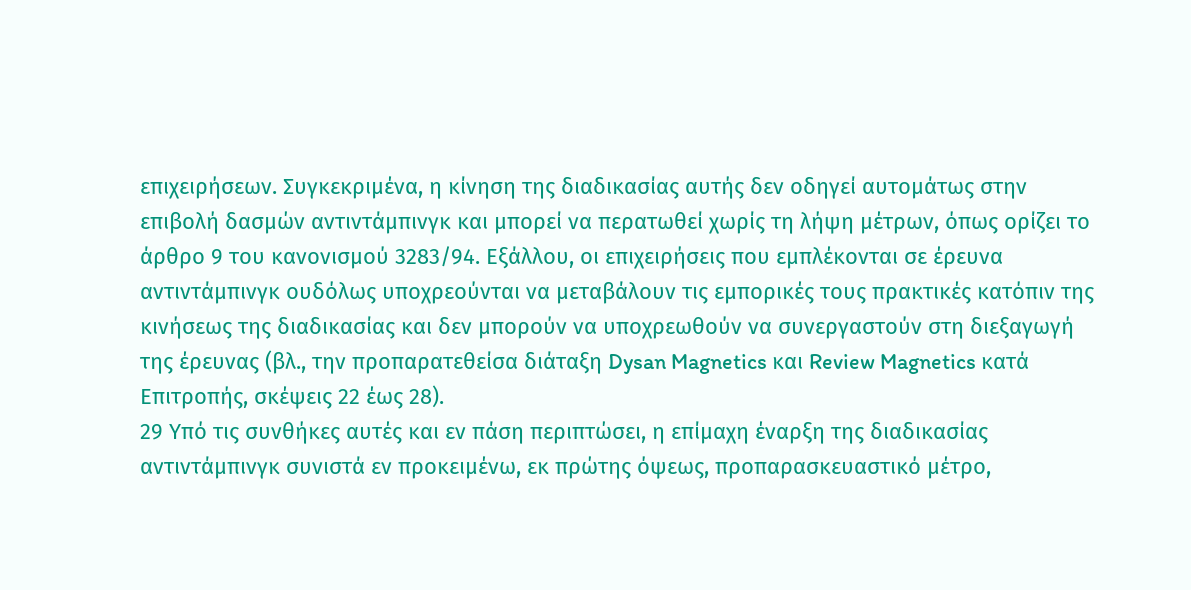επιχειρήσεων. Συγκεκριμένα, η κίνηση της διαδικασίας αυτής δεν οδηγεί αυτομάτως στην επιβολή δασμών αντιντάμπινγκ και μπορεί να περατωθεί χωρίς τη λήψη μέτρων, όπως ορίζει το άρθρο 9 του κανονισμού 3283/94. Εξάλλου, οι επιχειρήσεις που εμπλέκονται σε έρευνα αντιντάμπινγκ ουδόλως υποχρεούνται να μεταβάλουν τις εμπορικές τους πρακτικές κατόπιν της κινήσεως της διαδικασίας και δεν μπορούν να υποχρεωθούν να συνεργαστούν στη διεξαγωγή της έρευνας (βλ., την προπαρατεθείσα διάταξη Dysan Magnetics και Review Magnetics κατά Επιτροπής, σκέψεις 22 έως 28).
29 Υπό τις συνθήκες αυτές και εν πάση περιπτώσει, η επίμαχη έναρξη της διαδικασίας αντιντάμπινγκ συνιστά εν προκειμένω, εκ πρώτης όψεως, προπαρασκευαστικό μέτρο,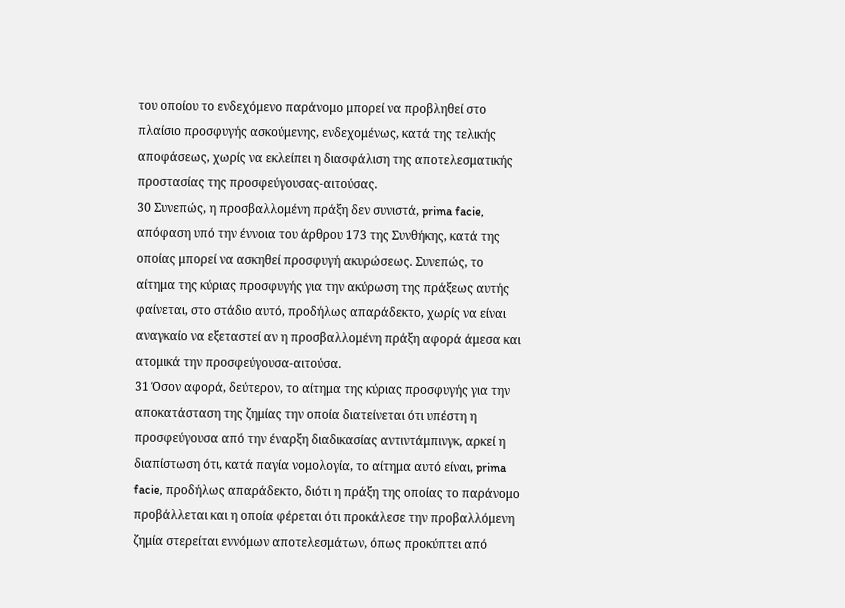του οποίου το ενδεχόμενο παράνομο μπορεί να προβληθεί στο πλαίσιο προσφυγής ασκούμενης, ενδεχομένως, κατά της τελικής αποφάσεως, χωρίς να εκλείπει η διασφάλιση της αποτελεσματικής προστασίας της προσφεύγουσας-αιτούσας.
30 Συνεπώς, η προσβαλλομένη πράξη δεν συνιστά, prima facie, απόφαση υπό την έννοια του άρθρου 173 της Συνθήκης, κατά της οποίας μπορεί να ασκηθεί προσφυγή ακυρώσεως. Συνεπώς, το αίτημα της κύριας προσφυγής για την ακύρωση της πράξεως αυτής φαίνεται, στο στάδιο αυτό, προδήλως απαράδεκτο, χωρίς να είναι αναγκαίο να εξεταστεί αν η προσβαλλομένη πράξη αφορά άμεσα και ατομικά την προσφεύγουσα-αιτούσα.
31 Όσον αφορά, δεύτερον, το αίτημα της κύριας προσφυγής για την αποκατάσταση της ζημίας την οποία διατείνεται ότι υπέστη η προσφεύγουσα από την έναρξη διαδικασίας αντιντάμπινγκ, αρκεί η διαπίστωση ότι, κατά παγία νομολογία, το αίτημα αυτό είναι, prima facie, προδήλως απαράδεκτο, διότι η πράξη της οποίας το παράνομο προβάλλεται και η οποία φέρεται ότι προκάλεσε την προβαλλόμενη ζημία στερείται εννόμων αποτελεσμάτων, όπως προκύπτει από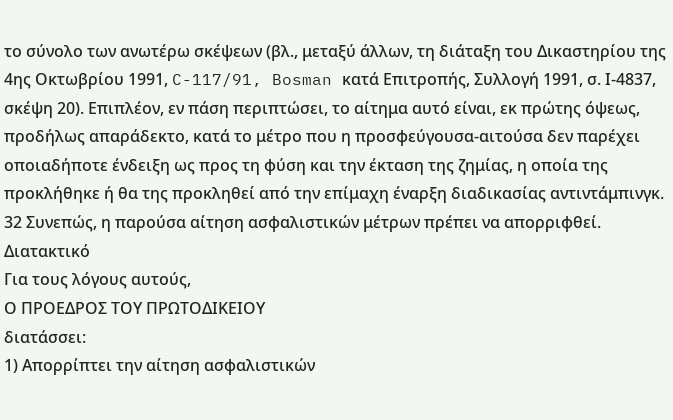το σύνολο των ανωτέρω σκέψεων (βλ., μεταξύ άλλων, τη διάταξη του Δικαστηρίου της 4ης Οκτωβρίου 1991, C-117/91, Bosman κατά Επιτροπής, Συλλογή 1991, σ. Ι-4837, σκέψη 20). Επιπλέον, εν πάση περιπτώσει, το αίτημα αυτό είναι, εκ πρώτης όψεως, προδήλως απαράδεκτο, κατά το μέτρο που η προσφεύγουσα-αιτούσα δεν παρέχει οποιαδήποτε ένδειξη ως προς τη φύση και την έκταση της ζημίας, η οποία της προκλήθηκε ή θα της προκληθεί από την επίμαχη έναρξη διαδικασίας αντιντάμπινγκ.
32 Συνεπώς, η παρούσα αίτηση ασφαλιστικών μέτρων πρέπει να απορριφθεί.
Διατακτικό
Για τους λόγους αυτούς,
Ο ΠΡΟΕΔΡΟΣ ΤΟΥ ΠΡΩΤΟΔΙΚΕΙΟΥ
διατάσσει:
1) Απορρίπτει την αίτηση ασφαλιστικών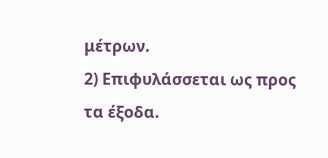μέτρων.
2) Επιφυλάσσεται ως προς τα έξοδα.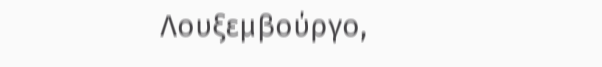Λουξεμβούργο,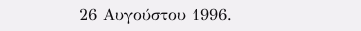26 Αυγούστου 1996.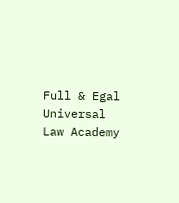Full & Egal Universal Law Academy